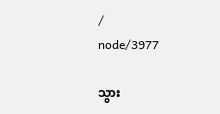/
node/3977

သွား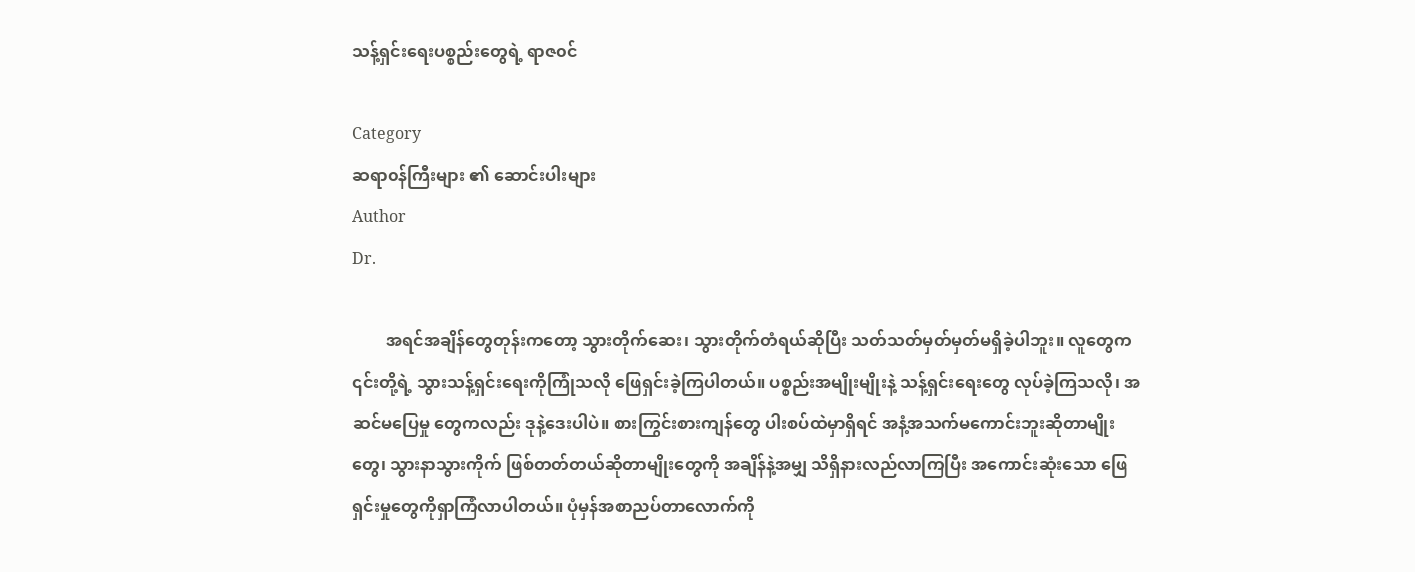သန့်ရှင်းရေးပစ္စည်းတွေရဲ့ ရာဇ၀င်

Category
ဆရာ၀န်ကြီးများ ၏ ဆောင်းပါးများ
Author
Dr.

        အရင်အချိန်တွေတုန်းကတော့ သွားတိုက်ဆေး၊ သွားတိုက်တံရယ်ဆိုပြီး သတ်သတ်မှတ်မှတ်မရှိခဲ့ပါဘူး။ လူတွေက ၎င်းတို့ရဲ့ သွားသန့်ရှင်းရေးကိုကြုံသလို ဖြေရှင်းခဲ့ကြပါတယ်။ ပစ္စည်းအမျိုးမျိုးနဲ့ သန့်ရှင်းရေးတွေ လုပ်ခဲ့ကြသလို၊ အဆင်မပြေမှု တွေကလည်း ဒုနဲ့ဒေးပါပဲ။ စားကြွင်းစားကျန်တွေ ပါးစပ်ထဲမှာရှိရင် အနံ့အသက်မကောင်းဘူးဆိုတာမျိုးတွေ၊ သွားနာသွားကိုက် ဖြစ်တတ်တယ်ဆိုတာမျိုးတွေကို အချိန်နဲ့အမျှ သိရှိနားလည်လာကြပြီး အကောင်းဆုံးသော ဖြေရှင်းမှုတွေကိုရှာကြံလာပါတယ်။ ပုံမှန်အစာညပ်တာလောက်ကို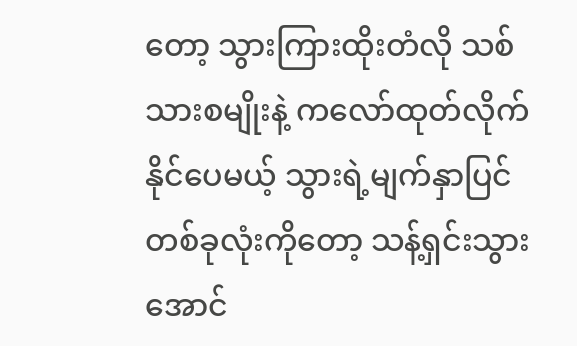တော့ သွားကြားထိုးတံလို သစ်သားစမျိုးနဲ့ ကလော်ထုတ်လိုက်နိုင်ပေမယ့် သွားရဲ့မျက်နှာပြင် တစ်ခုလုံးကိုတော့ သန့်ရှင်းသွားအောင်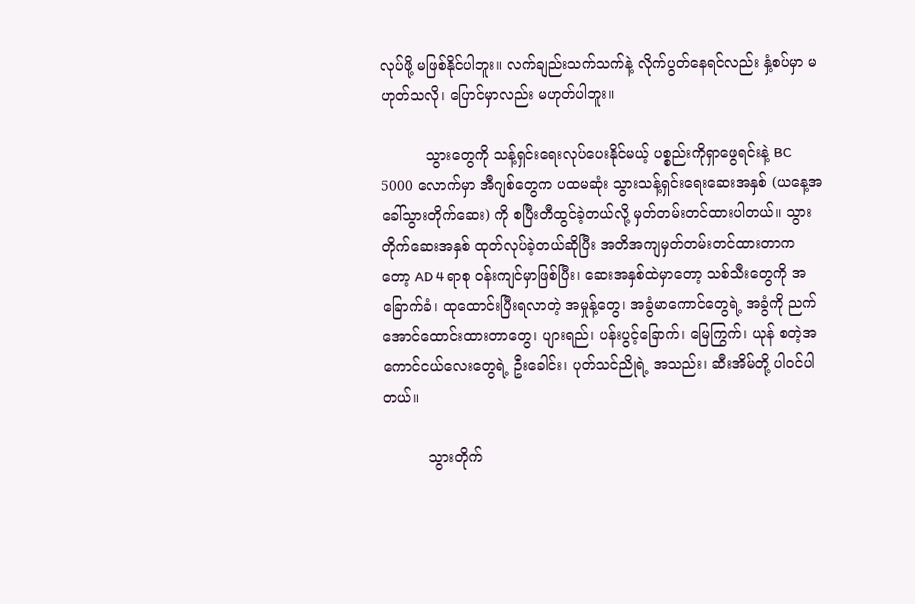လုပ်ဖို့ မဖြစ်နိုင်ပါဘူး။ လက်ချည်းသက်သက်နဲ့ လိုက်ပွတ်နေရင်လည်း နှံ့စပ်မှာ မဟုတ်သလို၊ ပြောင်မှာလည်း မဟုတ်ပါဘူး။

          သွားတွေကို သန့်ရှင်းရေးလုပ်ပေးနိုင်မယ့် ပစ္စည်းကိုရှာဖွေရင်းနဲ့ BC 5000 လောက်မှာ အီဂျစ်တွေက ပထမဆုံး သွားသန့်ရှင်းရေးဆေးအနှစ် (ယနေ့အခေါ်သွားတိုက်ဆေး) ကို စပြီးတီထွင်ခဲ့တယ်လို့ မှတ်တမ်းတင်ထားပါတယ်။ သွားတိုက်ဆေးအနှစ် ထုတ်လုပ်ခဲ့တယ်ဆိုပြီး အတိအကျမှတ်တမ်းတင်ထားတာကတော့ AD 4 ရာစု ၀န်းကျင်မှာဖြစ်ပြီး၊ ဆေးအနှစ်ထဲမှာတော့ သစ်သီးတွေကို အခြောက်ခံ၊ ထုထောင်းပြီးရလာတဲ့ အမှုန့်တွေ၊ အခွံမာကောင်တွေရဲ့ အခွံကို ညက်အောင်ထောင်းထားတာတွေ၊ ပျားရည်၊ ပန်းပွင့်ခြောက်၊ မြေကြွက်၊ ယုန် စတဲ့အကောင်ငယ်လေးတွေရဲ့ ဦးခေါင်း၊ ပုတ်သင်ညိုရဲ့ အသည်း၊ ဆီးအိမ်တို့ ပါ၀င်ပါတယ်။

          သွားတိုက်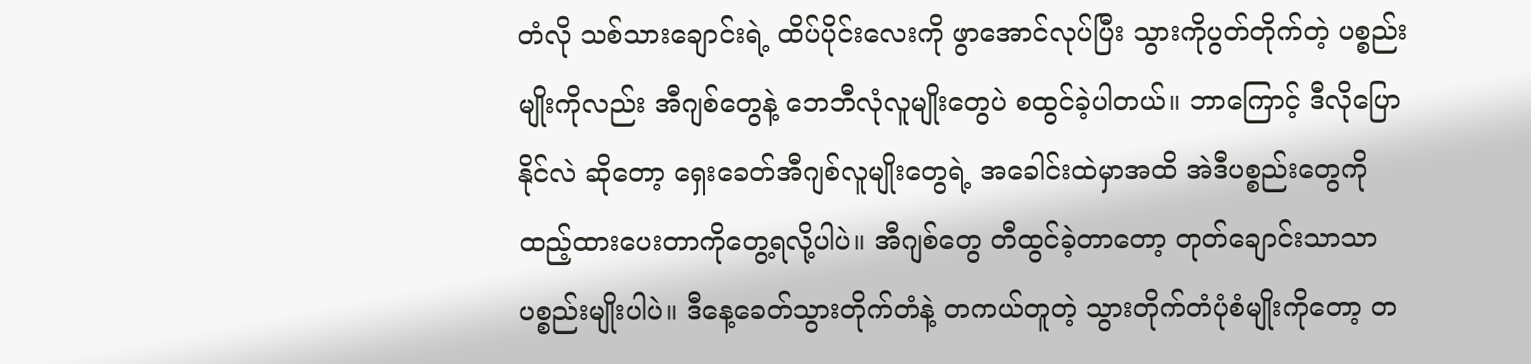တံလို သစ်သားချောင်းရဲ့ ထိပ်ပိုင်းလေးကို ဖွာအောင်လုပ်ပြီး သွားကိုပွတ်တိုက်တဲ့ ပစ္စည်းမျိုးကိုလည်း အီဂျစ်တွေနဲ့ ဘေဘီလုံလူမျိုးတွေပဲ စထွင်ခဲ့ပါတယ်။ ဘာကြောင့် ဒီလိုပြောနိုင်လဲ ဆိုတော့ ရှေးခေတ်အီဂျစ်လူမျိုးတွေရဲ့ အခေါင်းထဲမှာအထိ အဲဒီပစ္စည်းတွေကို ထည့်ထားပေးတာကိုတွေ့ရလို့ပါပဲ။ အီဂျစ်တွေ တီထွင်ခဲ့တာတော့ တုတ်ချောင်းသာသာ ပစ္စည်းမျိုးပါပဲ။ ဒီနေ့ခေတ်သွားတိုက်တံနဲ့ တကယ်တူတဲ့ သွားတိုက်တံပုံစံမျိုးကိုတော့ တ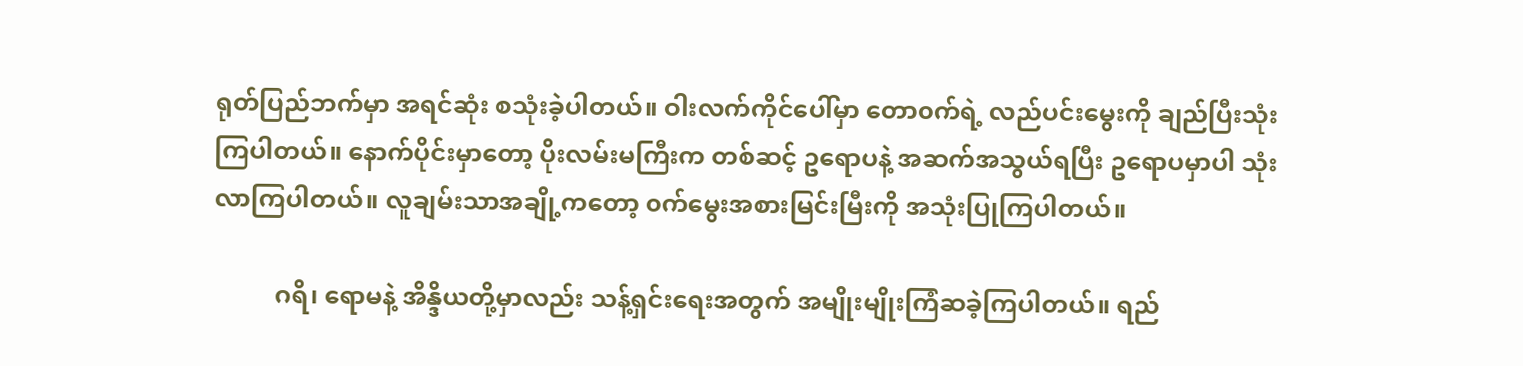ရုတ်ပြည်ဘက်မှာ အရင်ဆုံး စသုံးခဲ့ပါတယ်။ ဝါးလက်ကိုင်ပေါ်မှာ တော၀က်ရဲ့ လည်ပင်းမွေးကို ချည်ပြီးသုံးကြပါတယ်။ နောက်ပိုင်းမှာတော့ ပိုးလမ်းမကြီးက တစ်ဆင့် ဥရောပနဲ့ အဆက်အသွယ်ရပြီး ဥရောပမှာပါ သုံးလာကြပါတယ်။ လူချမ်းသာအချို့ကတော့ ၀က်မွေးအစားမြင်းမြီးကို အသုံးပြုကြပါတယ်။

          ဂရိ၊ ရောမနဲ့ အိန္ဒိယတို့မှာလည်း သန့်ရှင်းရေးအတွက် အမျိုးမျိုးကြံဆခဲ့ကြပါတယ်။ ရည်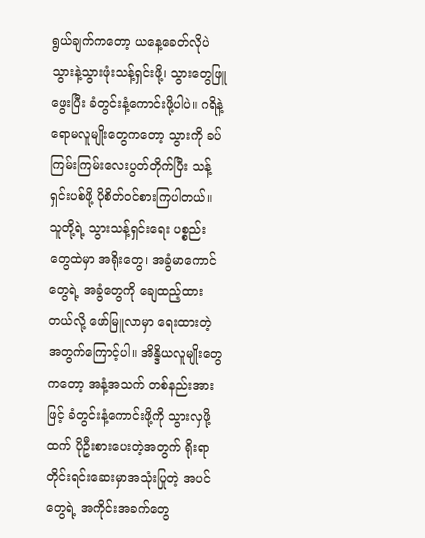ရွယ်ချက်ကတော့ ယနေ့ခေတ်လိုပဲ သွားနဲ့သွားဖုံးသန့်ရှင်းဖို့၊ သွားတွေဖြူဖွေးပြီး ခံတွင်းနံ့ကောင်းဖို့ပါပဲ။ ဂရိနဲ့ ရောမလူမျိုးတွေကတော့ သွားကို ခပ်ကြမ်းကြမ်းလေးပွတ်တိုက်ပြီး သန့်ရှင်းပစ်ဖို့ ပိုစိတ်၀င်စားကြပါတယ်။ သူတို့ရဲ့ သွားသန့်ရှင်းရေး ပစ္စည်းတွေထဲမှာ အရိုးတွေ၊ အခွံမာကောင်တွေရဲ့ အခွံတွေကို ချေထည့်ထားတယ်လို့ ဖော်မြူလာမှာ ရေးထားတဲ့ အတွက်ကြောင့်ပါ။ အိန္ဒိယလူမျိုးတွေကတော့ အနံ့အသက် တစ်နည်းအားဖြင့် ခံတွင်းနံ့ကောင်းဖို့ကို သွားလှဖို့ထက် ပိုဦးစားပေးတဲ့အတွက် ရိုးရာတိုင်းရင်းဆေးမှာအသုံးပြုတဲ့ အပင်တွေရဲ့ အကိုင်းအခက်တွေ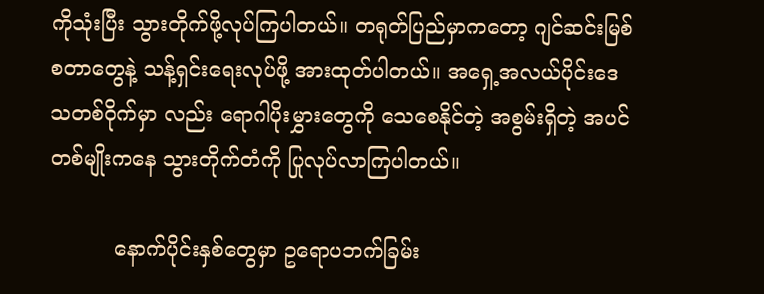ကိုသုံးပြီး သွားတိုက်ဖို့လုပ်ကြပါတယ်။ တရုတ်ပြည်မှာကတော့ ဂျင်ဆင်းမြစ် စတာတွေနဲ့ သန့်ရှင်းရေးလုပ်ဖို့ အားထုတ်ပါတယ်။ အရှေ့အလယ်ပိုင်းဒေသတစ်၀ိုက်မှာ လည်း ရောဂါပိုးမွှားတွေကို သေစေနိုင်တဲ့ အစွမ်းရှိတဲ့ အပင်တစ်မျိုးကနေ သွားတိုက်တံကို ပြုလုပ်လာကြပါတယ်။

          နောက်ပိုင်းနှစ်တွေမှာ ဥရောပဘက်ခြမ်း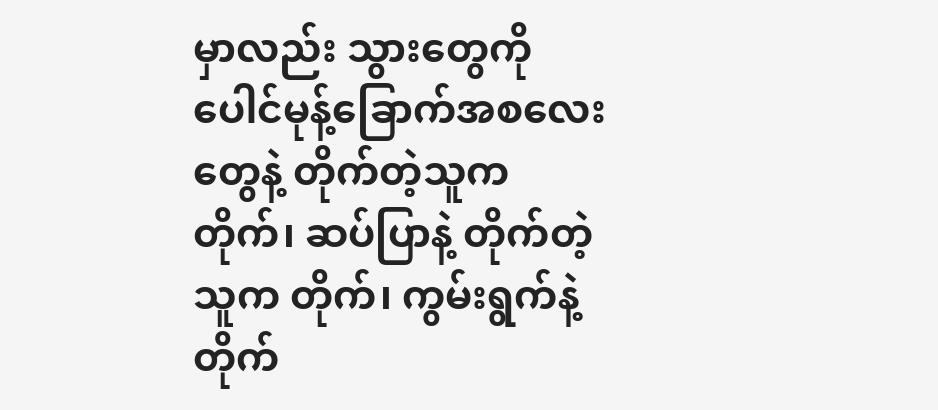မှာလည်း သွားတွေကို ပေါင်မုန့်ခြောက်အစလေးတွေနဲ့ တိုက်တဲ့သူက တိုက်၊ ဆပ်ပြာနဲ့ တိုက်တဲ့သူက တိုက်၊ ကွမ်းရွက်နဲ့ တိုက်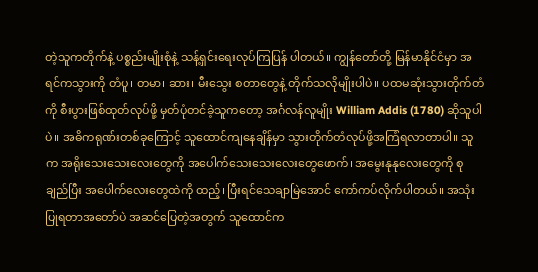တဲ့သူကတိုက်နဲ့ ပစ္စည်းမျိုးစုံနဲ့ သန့်ရှင်းရေးလုပ်ကြပြန် ပါတယ်။ ကျွန်တော်တို့ မြန်မာနိုင်ငံမှာ အရင်ကသွားကို တံပူ၊ တမာ၊ ဆား၊ မီးသွေး စတာတွေနဲ့ တိုက်သလိုမျိုးပါပဲ။ ပထမဆုံးသွားတိုက်တံကို စီးပွားဖြစ်ထုတ်လုပ်ဖို့ မှတ်ပုံတင်ခဲ့သူကတော့ အင်္ဂလန်လူမျိုး William Addis (1780) ဆိုသူပါပဲ။ အဓိကရုဏ်းတစ်ခုကြောင့် သူထောင်ကျနေချိန်မှာ သွားတိုက်တံလုပ်ဖို့အကြံရလာတာပါ။ သူက အရိုးသေးသေးလေးတွေကို အပေါက်သေးသေးလေးတွေဖောက်၊ အမွေးနုနုလေးတွေကို စုချည်ပြီး အပေါက်လေးတွေထဲကို ထည့်၊ ပြီးရင်သေချာမြဲအောင် ကော်ကပ်လိုက်ပါတယ်။ အသုံးပြုရတာအတော်ပဲ အဆင်ပြေတဲ့အတွက် သူထောင်က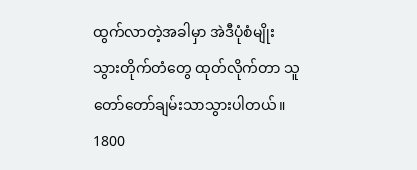ထွက်လာတဲ့အခါမှာ အဲဒီပုံစံမျိုး သွားတိုက်တံတွေ ထုတ်လိုက်တာ သူတော်တော်ချမ်းသာသွားပါတယ်။ 1800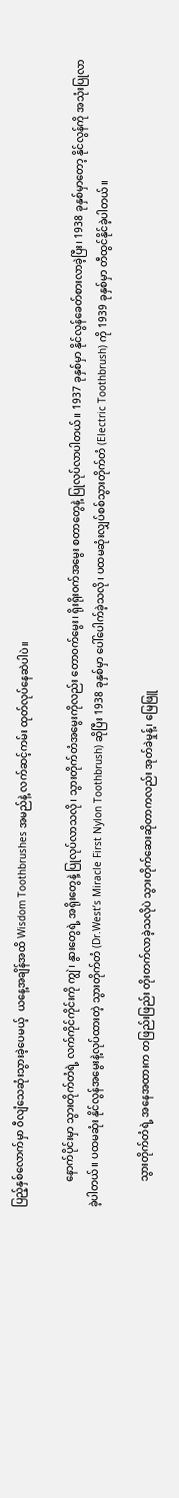ပြည့်နှစ်လောက်မှာ ၀ီလျံသေဆုံးသွားခဲ့ပေမယ့်  ယနေ့အချိန်အထိ Wisdom Toothbrushes အမည်နဲ့ လက်ဆင့်ကမ်း ထုတ်လုပ်နေဆဲပါပဲ။

          နောက်ပိုင်းမှာ သွားတိုက်တံရဲ့ လက်ကိုင်ကိုင်းကို ကျွဲ၊ နွားတွေရဲ့ အရိုးတွေနဲ့ ပြုလုပ်လာသလို၊ သွားတိုက်တံအမွေးကိုလည်း တော၀က်မွေး၊ ရိုးရိုး၀က်အမွေး စတာတွေနဲ့ ပြုလုပ်လာပါတယ်။ 1937 ခုနှစ်မှာ နိုင်လွန်ခေတ်စားလာခဲ့ပြီး၊ 1938 ခုနှစ်မှာတော့ နိုင်လွန်ကို အသုံးပြုလာခဲ့ပါတယ်။ ပထမဆုံး နိုင်လွန်အမွေးနဲ့လုပ်ထားတဲ့ သွားတိုက်တံ (Dr.West’s Miracle First Nylon Toothbrush) ဆိုပြီး 1938 ခုနှစ်မှာ ပေါ်ပေါက်ခဲ့သလို၊ ပထမဆုံးလျှပ်စစ်သွားတိုက်တံ (Electric Toothbrush) ကို 1939 ခုနှစ်မှာ တီထွင်နိုင်ခဲ့ပါတယ်။

          သွားတိုက်တံရဲ့ အနေအထားက တဖြည်းဖြည်း တိုးတက်လာခဲ့သလိုပဲ သွားတိုက်ဆေးဆိုတာကလည်း အုတ်ခဲမှုန့်၊ မြေဖြူ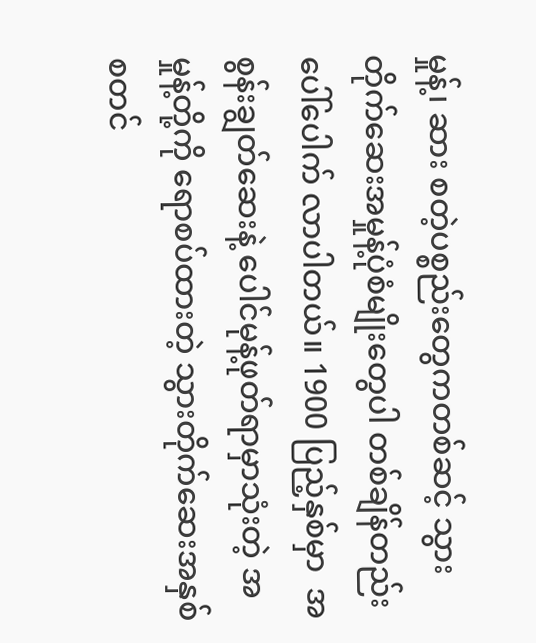မှုန့်၊ ဆား စတဲ့ပစ္စည်းတွေကတစ်ဆင့် သွားတိုက်ဆေးအမှုန့်ပုံစံမျိုးတွေပါ တစ်ချိန်တည်းပေါ်ပေါက် လာပါတယ်။ 1900 ပြည့်နှစ်မှာ  အစွန်းချွတ်ဆေးနဲ့ ပေါင်မုန့်ဖုတ်ရာမှာသုံးတဲ့ အမှုန့်တို့ကို ရောစပ်ထားတဲ့ သွားတိုက်ဆေးအနှစ်စတင်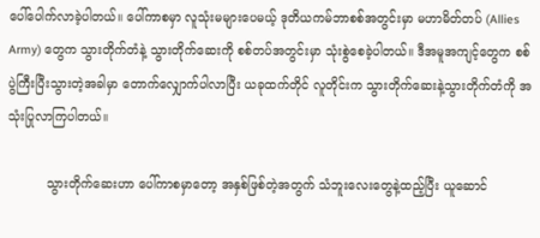ပေါ်ပေါက်လာခဲ့ပါတယ်။ ပေါ်ကာစမှာ လူသုံးမများပေမယ့် ဒုတိယကမ်ဘာစစ်အတွင်းမှာ မဟာမိတ်တပ် (Allies Army) တွေက သွားတိုက်တံနဲ့ သွားတိုက်ဆေးကို စစ်တပ်အတွင်းမှာ သုံးစွဲစေခဲ့ပါတယ်။ ဒီအမူအကျင့်တွေက စစ်ပွဲကြီးပြီးသွားတဲ့အခါမှာ တောက်လျှောက်ပါလာပြီး ယခုထက်တိုင် လူတိုင်းက သွားတိုက်ဆေးနဲ့သွားတိုက်တံကို အသုံးပြုလာကြပါတယ်။

          သွားတိုက်ဆေးဟာ ပေါ်ကာစမှာတော့ အနှစ်ဖြစ်တဲ့အတွက် သံဘူးလေးတွေနဲ့ထည့်ပြီး ယူဆောင်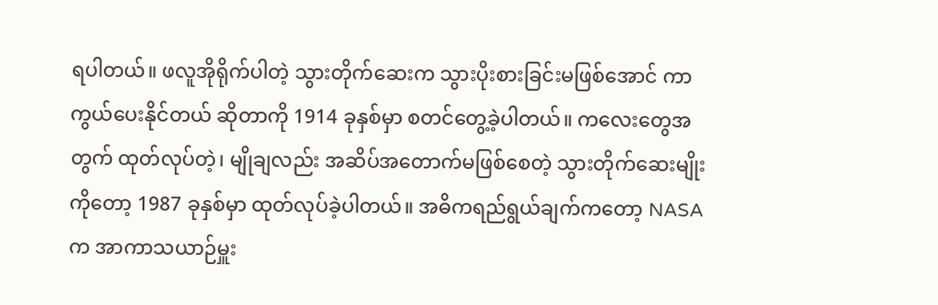ရပါတယ်။ ဖလူအိုရိုက်ပါတဲ့ သွားတိုက်ဆေးက သွားပိုးစားခြင်းမဖြစ်အောင် ကာကွယ်ပေးနိုင်တယ် ဆိုတာကို 1914 ခုနှစ်မှာ စတင်တွေ့ခဲ့ပါတယ်။ ကလေးတွေအတွက် ထုတ်လုပ်တဲ့၊ မျိုချလည်း အဆိပ်အတောက်မဖြစ်စေတဲ့ သွားတိုက်ဆေးမျိုးကိုတော့ 1987 ခုနှစ်မှာ ထုတ်လုပ်ခဲ့ပါတယ်။ အဓိကရည်ရွယ်ချက်ကတော့ NASA က အာကာသယာဉ်မှူး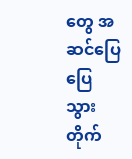တွေ အဆင်ပြေပြေသွားတိုက်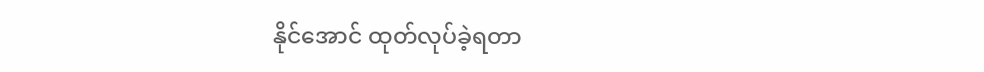နိုင်အောင် ထုတ်လုပ်ခဲ့ရတာ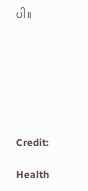ပါ။







Credit:

Health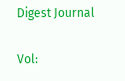Digest Journal

Vol: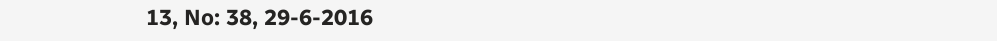13, No: 38, 29-6-2016